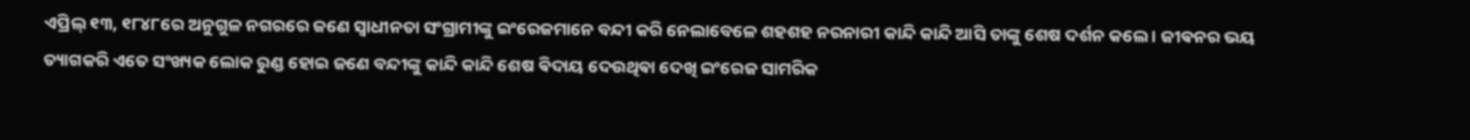ଏପ୍ରିଲ୍ ୧୩, ୧୮୪୮ରେ ଅନୁଗୁଳ ନଗରରେ ଜଣେ ସ୍ଵାଧୀନତା ସଂଗ୍ରାମୀଙ୍କୁ ଇଂରେଜମାନେ ବନ୍ଦୀ କରି ନେଲାବେଳେ ଶହଶହ ନରନାରୀ କାନ୍ଦି କାନ୍ଦି ଆସି ତାଙ୍କୁ ଶେଷ ଦର୍ଶନ କଲେ । ଜୀଵନର ଭୟ ତ୍ୟାଗକରି ଏତେ ସଂଖ୍ୟକ ଲୋକ ରୁଣ୍ଡ ହୋଇ ଜଣେ ବନ୍ଦୀଙ୍କୁ କାନ୍ଦି କାନ୍ଦି ଶେଷ ଵିଦାୟ ଦେଉଥିଵା ଦେଖି ଇଂରେଜ ସାମରିକ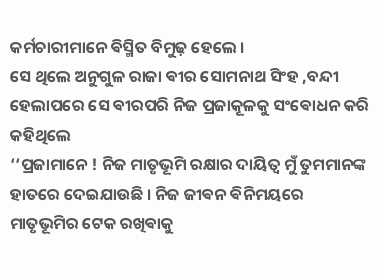କର୍ମଚାରୀମାନେ ଵିସ୍ମିତ ବିମୁଢ଼ ହେଲେ ।
ସେ ଥିଲେ ଅନୁଗୁଳ ରାଜା ଵୀର ସୋମନାଥ ସିଂହ ,ବନ୍ଦୀ ହେଲାପରେ ସେ ଵୀରପରି ନିଜ ପ୍ରଜାକୂଳକୁ ସଂଵୋଧନ କରି କହିଥିଲେ
‘‘ପ୍ରଜାମାନେ ! ନିଜ ମାତୃଭୂମି ରକ୍ଷାର ଦାୟିତ୍ୱ ମୁଁ ତୁମମାନଙ୍କ ହାତରେ ଦେଇଯାଉଛି । ନିଜ ଜୀଵନ ଵିନିମୟରେ ମାତୃଭୂମିର ଟେକ ରଖିଵାକୁ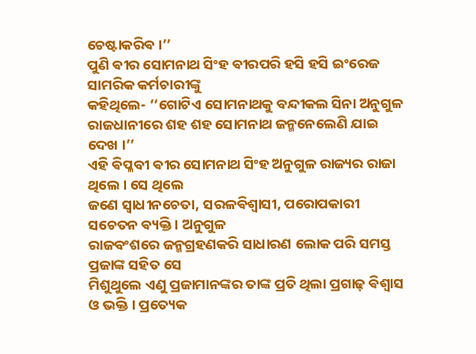ଚେଷ୍ଟାକରିଵ ।’’
ପୁଣି ଵୀର ସୋମନାଥ ସିଂହ ଵୀରପରି ହସି ହସି ଇଂରେଜ ସାମରିକ କର୍ମଚାରୀଙ୍କୁ
କହିଥିଲେ- ‘‘ଗୋଟିଏ ସୋମନାଥକୁ ବନ୍ଦୀକଲ ସିନା ଅନୁଗୁଳ ରାଜଧାନୀରେ ଶହ ଶହ ସୋମନାଥ ଜନ୍ମନେଲେଣି ଯାଇ ଦେଖ ।’’
ଏହି ଵିପ୍ଳବୀ ଵୀର ସୋମନାଥ ସିଂହ ଅନୁଗୁଳ ରାଜ୍ୟର ରାଜା ଥିଲେ । ସେ ଥିଲେ
ଜଣେ ସ୍ଵାଧୀନଚେତା, ସରଳଵିଶ୍ଵାସୀ, ପରୋପକାରୀ ସଚେତନ ଵ୍ୟକ୍ତି । ଅନୁଗୁଳ
ରାଜବଂଶରେ ଜନ୍ମଗ୍ରହଣକରି ସାଧାରଣ ଲୋକ ପରି ସମସ୍ତ ପ୍ରଜାଙ୍କ ସହିତ ସେ
ମିଶୁଥୁଲେ ଏଣୁ ପ୍ରଜାମାନଙ୍କର ତାଙ୍କ ପ୍ରତି ଥିଲା ପ୍ରଗାଢ଼ ଵିଶ୍ୱାସ ଓ ଭକ୍ତି । ପ୍ରତ୍ୟେକ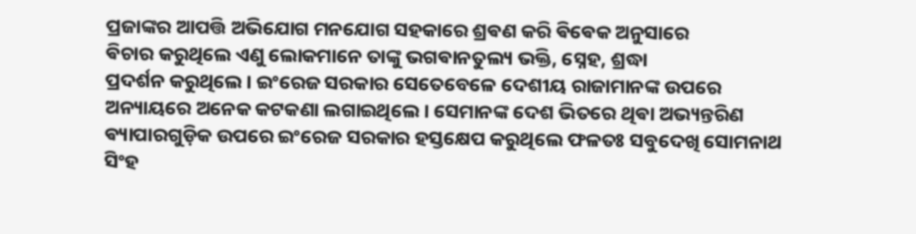ପ୍ରଜାଙ୍କର ଆପତ୍ତି ଅଭିଯୋଗ ମନଯୋଗ ସହକାରେ ଶ୍ରଵଣ କରି ଵିଵେକ ଅନୁସାରେ
ଵିଚାର କରୁଥିଲେ ଏଣୁ ଲୋକମାନେ ତାଙ୍କୁ ଭଗଵାନତୁଲ୍ୟ ଭକ୍ତି, ସ୍ନେହ, ଶ୍ରଦ୍ଧା
ପ୍ରଦର୍ଶନ କରୁଥିଲେ । ଇଂରେଜ ସରକାର ସେତେବେଳେ ଦେଶୀୟ ରାଜାମାନଙ୍କ ଉପରେ ଅନ୍ୟାୟରେ ଅନେକ କଟକଣା ଲଗାଇଥିଲେ । ସେମାନଙ୍କ ଦେଶ ଭିତରେ ଥିଵା ଅଭ୍ୟନ୍ତରିଣ ଵ୍ୟାପାରଗୁଡ଼ିକ ଉପରେ ଇଂରେଜ ସରକାର ହସ୍ତକ୍ଷେପ କରୁଥିଲେ ଫଳତଃ ସବୁଦେଖି ସୋମନାଥ ସିଂହ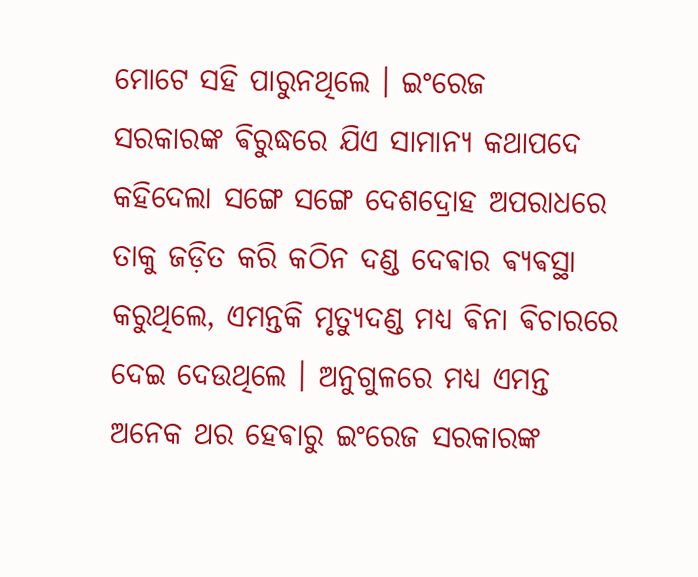ମୋଟେ ସହି ପାରୁନଥିଲେ । ଇଂରେଜ
ସରକାରଙ୍କ ଵିରୁଦ୍ଧରେ ଯିଏ ସାମାନ୍ୟ କଥାପଦେ କହିଦେଲା ସଙ୍ଗେ ସଙ୍ଗେ ଦେଶଦ୍ରୋହ ଅପରାଧରେ ତାକୁ ଜଡ଼ିତ କରି କଠିନ ଦଣ୍ଡ ଦେଵାର ଵ୍ୟଵସ୍ଥା କରୁଥିଲେ, ଏମନ୍ତକି ମୃତ୍ୟୁଦଣ୍ଡ ମଧ୍ୟ ଵିନା ଵିଚାରରେ ଦେଇ ଦେଉଥିଲେ । ଅନୁଗୁଳରେ ମଧ୍ୟ ଏମନ୍ତ ଅନେକ ଥର ହେଵାରୁ ଇଂରେଜ ସରକାରଙ୍କ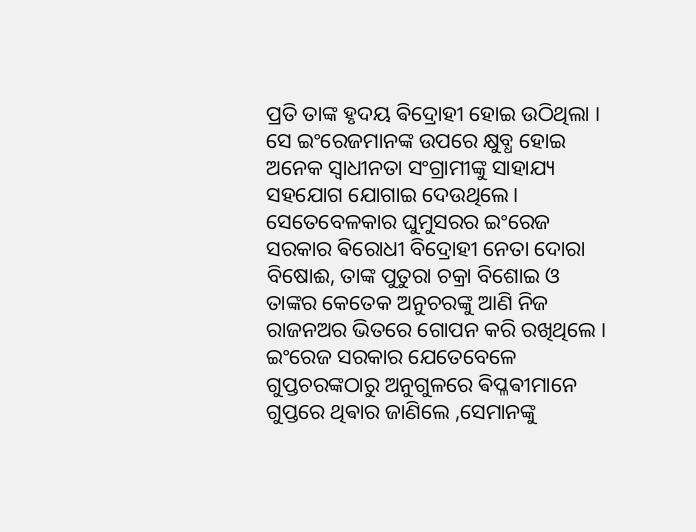ପ୍ରତି ତାଙ୍କ ହୃଦୟ ଵିଦ୍ରୋହୀ ହୋଇ ଉଠିଥିଲା । ସେ ଇଂରେଜମାନଙ୍କ ଉପରେ କ୍ଷୁବ୍ଧ ହୋଇ ଅନେକ ସ୍ଵାଧୀନତା ସଂଗ୍ରାମୀଙ୍କୁ ସାହାଯ୍ୟ ସହଯୋଗ ଯୋଗାଇ ଦେଉଥିଲେ। ସେତେବେଳକାର ଘୁମୁସରର ଇଂରେଜ ସରକାର ଵିରୋଧୀ ବିଦ୍ରୋହୀ ନେତା ଦୋରା ବିଷୋଈ, ତାଙ୍କ ପୁତୁରା ଚକ୍ରା ବିଶୋଇ ଓ ତାଙ୍କର କେତେକ ଅନୁଚରଙ୍କୁ ଆଣି ନିଜ ରାଜନଅର ଭିତରେ ଗୋପନ କରି ରଖିଥିଲେ । ଇଂରେଜ ସରକାର ଯେତେବେଳେ ଗୁପ୍ତଚରଙ୍କଠାରୁ ଅନୁଗୁଳରେ ଵିପ୍ଳଵୀମାନେ ଗୁପ୍ତରେ ଥିଵାର ଜାଣିଲେ ,ସେମାନଙ୍କୁ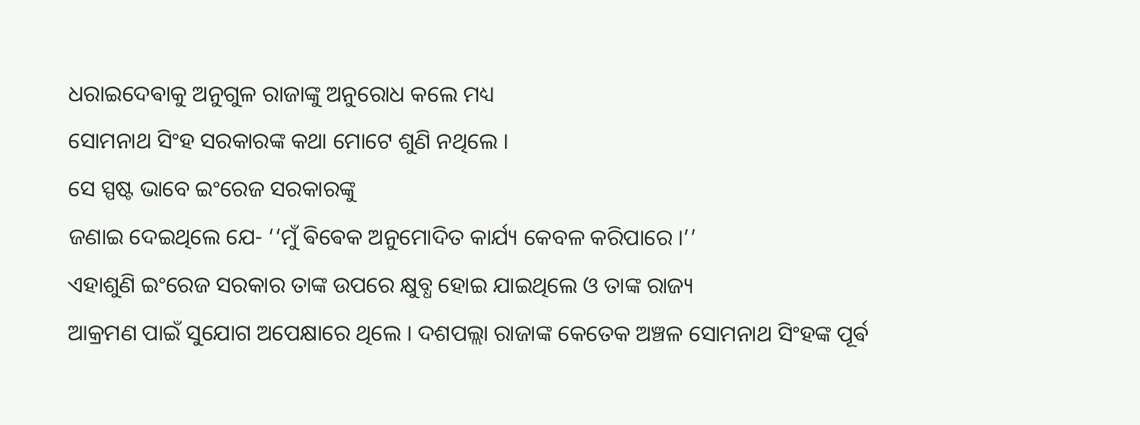ଧରାଇଦେଵାକୁ ଅନୁଗୁଳ ରାଜାଙ୍କୁ ଅନୁରୋଧ କଲେ ମଧ୍ୟ
ସୋମନାଥ ସିଂହ ସରକାରଙ୍କ କଥା ମୋଟେ ଶୁଣି ନଥିଲେ ।
ସେ ସ୍ପଷ୍ଟ ଭାବେ ଇଂରେଜ ସରକାରଙ୍କୁ
ଜଣାଇ ଦେଇଥିଲେ ଯେ- ‘‘ମୁଁ ଵିଵେକ ଅନୁମୋଦିତ କାର୍ଯ୍ୟ କେବଳ କରିପାରେ ।’’
ଏହାଶୁଣି ଇଂରେଜ ସରକାର ତାଙ୍କ ଉପରେ କ୍ଷୁବ୍ଧ ହୋଇ ଯାଇଥିଲେ ଓ ତାଙ୍କ ରାଜ୍ୟ
ଆକ୍ରମଣ ପାଇଁ ସୁଯୋଗ ଅପେକ୍ଷାରେ ଥିଲେ । ଦଶପଲ୍ଲା ରାଜାଙ୍କ କେତେକ ଅଞ୍ଚଳ ସୋମନାଥ ସିଂହଙ୍କ ପୂର୍ଵ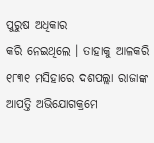ପୁରୁଷ ଅଧିକାର
କରି ନେଇଥିଲେ । ତାହାକୁ ଆଳକରି ୧୮୩୧ ମସିହାରେ ଦଶପଲ୍ଲା ରାଜାଙ୍କ ଆପତ୍ତି ଅଭିଯୋଗକ୍ରମେ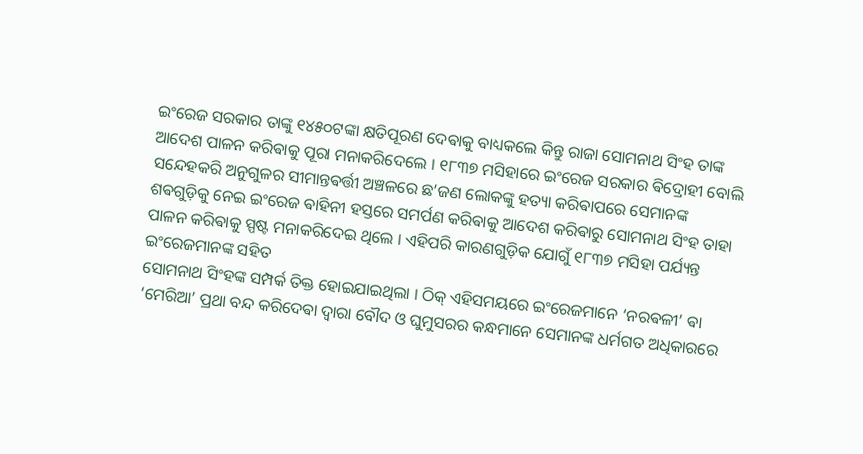ଇଂରେଜ ସରକାର ତାଙ୍କୁ ୧୪୫୦ଟଙ୍କା କ୍ଷତିପୂରଣ ଦେଵାକୁ ବାଧ୍ୟକଲେ କିନ୍ତୁ ରାଜା ସୋମନାଥ ସିଂହ ତାଙ୍କ ଆଦେଶ ପାଳନ କରିଵାକୁ ପୂରା ମନାକରିଦେଲେ । ୧୮୩୭ ମସିହାରେ ଇଂରେଜ ସରକାର ଵିଦ୍ରୋହୀ ବୋଲି ସନ୍ଦେହକରି ଅନୁଗୁଳର ସୀମାନ୍ତଵର୍ତ୍ତୀ ଅଞ୍ଚଳରେ ଛ’ଜଣ ଲୋକଙ୍କୁ ହତ୍ୟା କରିଵାପରେ ସେମାନଙ୍କ ଶଵଗୁଡ଼ିକୁ ନେଇ ଇଂରେଜ ଵାହିନୀ ହସ୍ତରେ ସମର୍ପଣ କରିଵାକୁ ଆଦେଶ କରିଵାରୁ ସୋମନାଥ ସିଂହ ତାହା ପାଳନ କରିଵାକୁ ସ୍ପଷ୍ଟ ମନାକରିଦେଇ ଥିଲେ । ଏହିପରି କାରଣଗୁଡ଼ିକ ଯୋଗୁଁ ୧୮୩୭ ମସିହା ପର୍ଯ୍ୟନ୍ତ ଇଂରେଜମାନଙ୍କ ସହିତ
ସୋମନାଥ ସିଂହଙ୍କ ସମ୍ପର୍କ ତିକ୍ତ ହୋଇଯାଇଥିଲା । ଠିକ୍ ଏହିସମୟରେ ଇଂରେଜମାନେ ‘ନରଵଳୀ’ ଵା ‘ମେରିଆ’ ପ୍ରଥା ବନ୍ଦ କରିଦେଵା ଦ୍ବାରା ବୌଦ ଓ ଘୁମୁସରର କନ୍ଧମାନେ ସେମାନଙ୍କ ଧର୍ମଗତ ଅଧିକାରରେ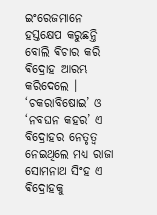ଇଂରେଜମାନେ ହସ୍ତକ୍ଷେପ କରୁଛନ୍ତି ବୋଲି ଵିଚାର କରି ଵିଦ୍ରୋହ ଆରମ୍ଭ କରିଦେଲେ । ‘ଚକରାବିଷୋଇ’ ଓ ‘ନବଘନ କହର’ ଏ ବିଦ୍ରୋହର ନେତୃତ୍ଵ
ନେଇଥିଲେ ମଧ୍ୟ ରାଜା ସୋମନାଥ ସିଂହ ଏ ଵିଦ୍ରୋହକୁ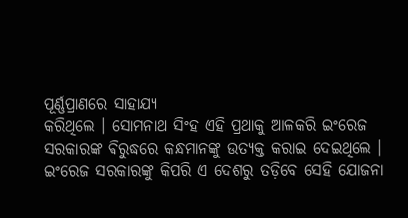ପୂର୍ଣ୍ଣପ୍ରାଣରେ ସାହାଯ୍ୟ
କରିଥିଲେ । ସୋମନାଥ ସିଂହ ଏହି ପ୍ରଥାକୁ ଆଳକରି ଇଂରେଜ ସରକାରଙ୍କ ଵିରୁଦ୍ଧରେ କନ୍ଧମାନଙ୍କୁ ଉତ୍ୟକ୍ତ କରାଇ ଦେଇଥିଲେ । ଇଂରେଜ ସରକାରଙ୍କୁ କିପରି ଏ ଦେଶରୁ ତଡ଼ିବେ ସେହି ଯୋଜନା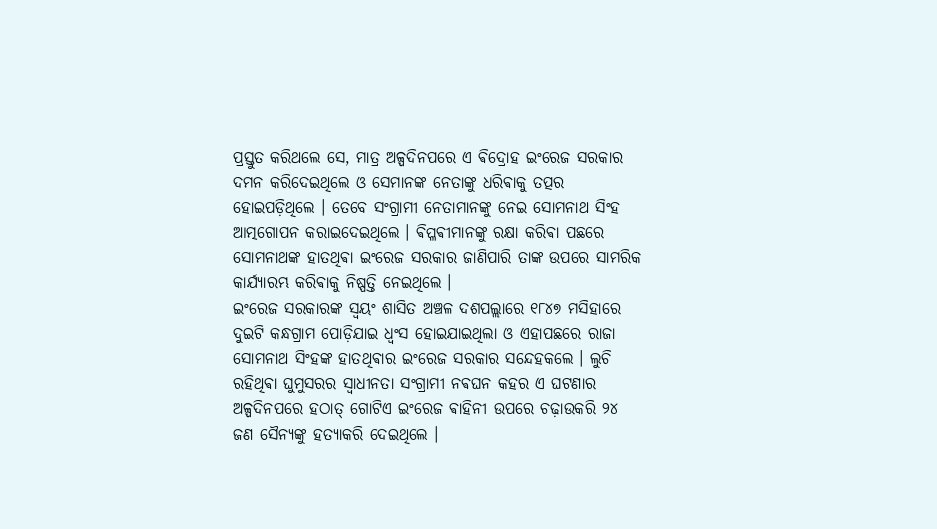ପ୍ରସ୍ତୁତ କରିଥଲେ ସେ, ମାତ୍ର ଅଳ୍ପଦିନପରେ ଏ ଵିଦ୍ରୋହ ଇଂରେଜ ସରକାର ଦମନ କରିଦେଇଥିଲେ ଓ ସେମାନଙ୍କ ନେତାଙ୍କୁ ଧରିଵାକୁ ତତ୍ପର ହୋଇପଡ଼ିଥିଲେ । ତେବେ ସଂଗ୍ରାମୀ ନେତାମାନଙ୍କୁ ନେଇ ସୋମନାଥ ସିଂହ ଆତ୍ମଗୋପନ କରାଇଦେଇଥିଲେ । ଵିପ୍ଳଵୀମାନଙ୍କୁ ରକ୍ଷା କରିଵା ପଛରେ
ସୋମନାଥଙ୍କ ହାତଥିଵା ଇଂରେଜ ସରକାର ଜାଣିପାରି ତାଙ୍କ ଉପରେ ସାମରିକ କାର୍ଯ୍ୟାରମ୍ଭ କରିଵାକୁ ନିଷ୍ପତ୍ତି ନେଇଥିଲେ ।
ଇଂରେଜ ସରକାରଙ୍କ ସ୍ୱୟଂ ଶାସିତ ଅଞ୍ଚଳ ଦଶପଲ୍ଲାରେ ୧୮୪୭ ମସିହାରେ
ଦୁଇଟି କନ୍ଧଗ୍ରାମ ପୋଡ଼ିଯାଇ ଧ୍ୱଂସ ହୋଇଯାଇଥିଲା ଓ ଏହାପଛରେ ରାଜା ସୋମନାଥ ସିଂହଙ୍କ ହାତଥିଵାର ଇଂରେଜ ସରକାର ସନ୍ଦେହକଲେ । ଲୁଚି ରହିଥିଵା ଘୁମୁସରର ସ୍ଵାଧୀନତା ସଂଗ୍ରାମୀ ନଵଘନ କହର ଏ ଘଟଣାର ଅଳ୍ପଦିନପରେ ହଠାତ୍ ଗୋଟିଏ ଇଂରେଜ ଵାହିନୀ ଉପରେ ଚଢ଼ାଉକରି ୨୪ ଜଣ ସୈନ୍ୟଙ୍କୁ ହତ୍ୟାକରି ଦେଇଥିଲେ ।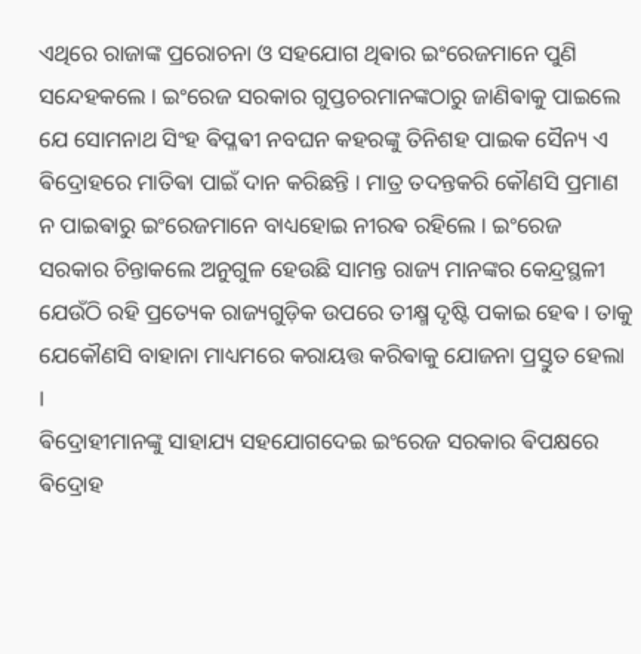ଏଥିରେ ରାଜାଙ୍କ ପ୍ରରୋଚନା ଓ ସହଯୋଗ ଥିଵାର ଇଂରେଜମାନେ ପୁଣି ସନ୍ଦେହକଲେ । ଇଂରେଜ ସରକାର ଗୁପ୍ତଚରମାନଙ୍କଠାରୁ ଜାଣିଵାକୁ ପାଇଲେ ଯେ ସୋମନାଥ ସିଂହ ଵିପ୍ଳଵୀ ନବଘନ କହରଙ୍କୁ ତିନିଶହ ପାଇକ ସୈନ୍ୟ ଏ ଵିଦ୍ରୋହରେ ମାତିଵା ପାଇଁ ଦାନ କରିଛନ୍ତି । ମାତ୍ର ତଦନ୍ତକରି କୌଣସି ପ୍ରମାଣ ନ ପାଇଵାରୁ ଇଂରେଜମାନେ ବାଧ୍ୟହୋଇ ନୀରଵ ରହିଲେ । ଇଂରେଜ ସରକାର ଚିନ୍ତାକଲେ ଅନୁଗୁଳ ହେଉଛି ସାମନ୍ତ ରାଜ୍ୟ ମାନଙ୍କର କେନ୍ଦ୍ରସ୍ଥଳୀ ଯେଉଁଠି ରହି ପ୍ରତ୍ୟେକ ରାଜ୍ୟଗୁଡ଼ିକ ଉପରେ ତୀକ୍ଷ୍ମ ଦୃଷ୍ଟି ପକାଇ ହେଵ । ତାକୁ ଯେକୌଣସି ବାହାନା ମାଧ୍ୟମରେ କରାୟତ୍ତ କରିଵାକୁ ଯୋଜନା ପ୍ରସ୍ତୁତ ହେଲା ।
ଵିଦ୍ରୋହୀମାନଙ୍କୁ ସାହାଯ୍ୟ ସହଯୋଗଦେଇ ଇଂରେଜ ସରକାର ଵିପକ୍ଷରେ ଵିଦ୍ରୋହ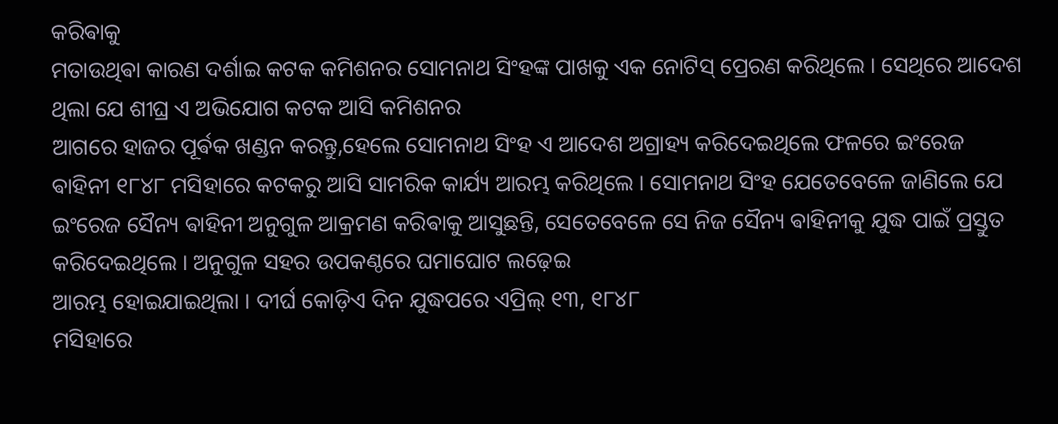କରିଵାକୁ
ମତାଉଥିଵା କାରଣ ଦର୍ଶାଇ କଟକ କମିଶନର ସୋମନାଥ ସିଂହଙ୍କ ପାଖକୁ ଏକ ନୋଟିସ୍ ପ୍ରେରଣ କରିଥିଲେ । ସେଥିରେ ଆଦେଶ ଥିଲା ଯେ ଶୀଘ୍ର ଏ ଅଭିଯୋଗ କଟକ ଆସି କମିଶନର
ଆଗରେ ହାଜର ପୂର୍ଵକ ଖଣ୍ଡନ କରନ୍ତୁ,ହେଲେ ସୋମନାଥ ସିଂହ ଏ ଆଦେଶ ଅଗ୍ରାହ୍ୟ କରିଦେଇଥିଲେ ଫଳରେ ଇଂରେଜ ଵାହିନୀ ୧୮୪୮ ମସିହାରେ କଟକରୁ ଆସି ସାମରିକ କାର୍ଯ୍ୟ ଆରମ୍ଭ କରିଥିଲେ । ସୋମନାଥ ସିଂହ ଯେତେବେଳେ ଜାଣିଲେ ଯେ ଇଂରେଜ ସୈନ୍ୟ ଵାହିନୀ ଅନୁଗୁଳ ଆକ୍ରମଣ କରିଵାକୁ ଆସୁଛନ୍ତି, ସେତେବେଳେ ସେ ନିଜ ସୈନ୍ୟ ଵାହିନୀକୁ ଯୁଦ୍ଧ ପାଇଁ ପ୍ରସ୍ତୁତ କରିଦେଇଥିଲେ । ଅନୁଗୁଳ ସହର ଉପକଣ୍ଠରେ ଘମାଘୋଟ ଲଢ଼େଇ
ଆରମ୍ଭ ହୋଇଯାଇଥିଲା । ଦୀର୍ଘ କୋଡ଼ିଏ ଦିନ ଯୁଦ୍ଧପରେ ଏପ୍ରିଲ୍ ୧୩, ୧୮୪୮
ମସିହାରେ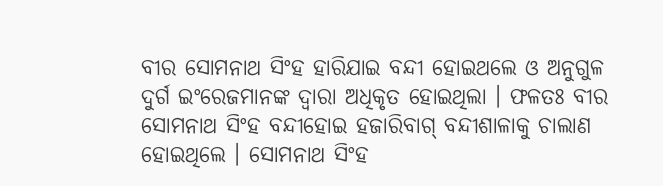ବୀର ସୋମନାଥ ସିଂହ ହାରିଯାଇ ବନ୍ଦୀ ହୋଇଥଲେ ଓ ଅନୁଗୁଳ ଦୁର୍ଗ ଇଂରେଜମାନଙ୍କ ଦ୍ୱାରା ଅଧିକୃତ ହୋଇଥିଲା । ଫଳତଃ ବୀର ସୋମନାଥ ସିଂହ ବନ୍ଦୀହୋଇ ହଜାରିବାଗ୍ ବନ୍ଦୀଶାଳାକୁ ଚାଲାଣ ହୋଇଥିଲେ । ସୋମନାଥ ସିଂହ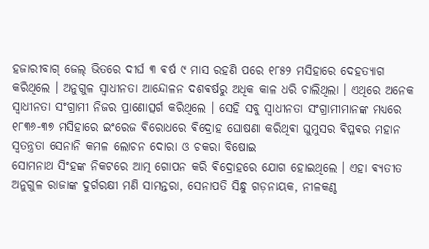ହଜାରୀବାଗ୍ ଜେଲ୍ ଭିତରେ ଦୀର୍ଘ ୩ ଵର୍ଷ ୯ ମାସ ରହଣି ପରେ ୧୮୫୨ ମସିହାରେ ଦେହତ୍ୟାଗ କରିଥିଲେ । ଅନୁଗୁଳ ସ୍ଵାଧୀନତା ଆନ୍ଦୋଳନ ଦଶଵର୍ଷରୁ ଅଧିକ କାଳ ଧରି ଚାଲିଥିଲା । ଏଥିରେ ଅନେକ ସ୍ଵାଧୀନତା ସଂଗ୍ରାମୀ ନିଜର ପ୍ରାଣୋତ୍ସର୍ଗ କରିଥିଲେ । ସେହି ସବୁ ସ୍ଵାଧୀନତା ସଂଗ୍ରାମୀମାନଙ୍କ ମଧ୍ୟରେ ୧୮୩୬-୩୭ ମସିହାରେ ଇଂରେଜ ଵିରୋଧରେ ଵିଦ୍ରୋହ ଘୋଷଣା କରିଥିଵା ଘୁମୁସର ଵିପ୍ଳଵର ମହାନ ସ୍ଵତନ୍ତ୍ରତା ସେନାନି କମଳ ଲୋଚନ ଦୋରା ଓ ଚକରା ବିଷୋଇ
ସୋମନାଥ ସିଂହଙ୍କ ନିକଟରେ ଆତ୍ମ ଗୋପନ କରି ଵିଦ୍ରୋହରେ ଯୋଗ ହୋଇଥିଲେ । ଏହା ଵ୍ୟତୀତ ଅନୁଗୁଳ ରାଜାଙ୍କ ଦୁର୍ଗରକ୍ଷୀ ମଣି ସାମନ୍ତରା, ସେନାପତି ସିନ୍ଧୁ ଗଡ଼ନାୟକ, ନୀଳକଣ୍ଠ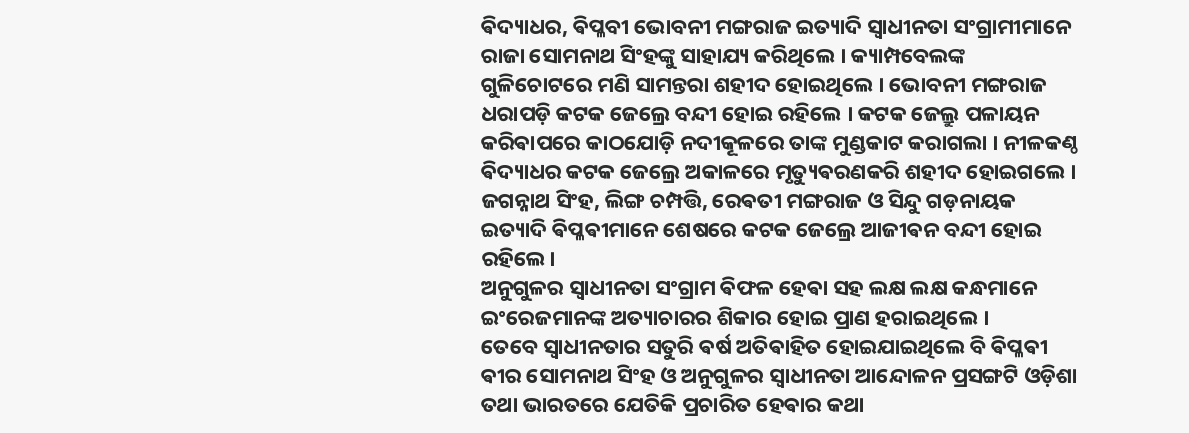ଵିଦ୍ୟାଧର, ଵିପ୍ଳବୀ ଭୋବନୀ ମଙ୍ଗରାଜ ଇତ୍ୟାଦି ସ୍ଵାଧୀନତା ସଂଗ୍ରାମୀମାନେ ରାଜା ସୋମନାଥ ସିଂହଙ୍କୁ ସାହାଯ୍ୟ କରିଥିଲେ । କ୍ୟାମ୍ପବେଲଙ୍କ ଗୁଳିଚୋଟରେ ମଣି ସାମନ୍ତରା ଶହୀଦ ହୋଇଥିଲେ । ଭୋବନୀ ମଙ୍ଗରାଜ ଧରାପଡ଼ି କଟକ ଜେଲ୍ରେ ବନ୍ଦୀ ହୋଇ ରହିଲେ । କଟକ ଜେଲ୍ରୁ ପଳାୟନ କରିଵାପରେ କାଠଯୋଡ଼ି ନଦୀକୂଳରେ ତାଙ୍କ ମୁଣ୍ଡକାଟ କରାଗଲା । ନୀଳକଣ୍ଠ ଵିଦ୍ୟାଧର କଟକ ଜେଲ୍ରେ ଅକାଳରେ ମୃତ୍ୟୁଵରଣକରି ଶହୀଦ ହୋଇଗଲେ । ଜଗନ୍ନାଥ ସିଂହ, ଲିଙ୍ଗ ଚମ୍ପତ୍ତି, ରେଵତୀ ମଙ୍ଗରାଜ ଓ ସିନ୍ଦୁ ଗଡ଼ନାୟକ
ଇତ୍ୟାଦି ଵିପ୍ଳଵୀମାନେ ଶେଷରେ କଟକ ଜେଲ୍ରେ ଆଜୀଵନ ବନ୍ଦୀ ହୋଇ ରହିଲେ।
ଅନୁଗୁଳର ସ୍ଵାଧୀନତା ସଂଗ୍ରାମ ଵିଫଳ ହେଵା ସହ ଲକ୍ଷ ଲକ୍ଷ କନ୍ଧମାନେ ଇଂରେଜମାନଙ୍କ ଅତ୍ୟାଚାରର ଶିକାର ହୋଇ ପ୍ରାଣ ହରାଇଥିଲେ ।
ତେବେ ସ୍ଵାଧୀନତାର ସତୁରି ଵର୍ଷ ଅତିଵାହିତ ହୋଇଯାଇଥିଲେ ବି ଵିପ୍ଳଵୀ ଵୀର ସୋମନାଥ ସିଂହ ଓ ଅନୁଗୁଳର ସ୍ଵାଧୀନତା ଆନ୍ଦୋଳନ ପ୍ରସଙ୍ଗଟି ଓଡ଼ିଶା ତଥା ଭାରତରେ ଯେତିକି ପ୍ରଚାରିତ ହେଵାର କଥା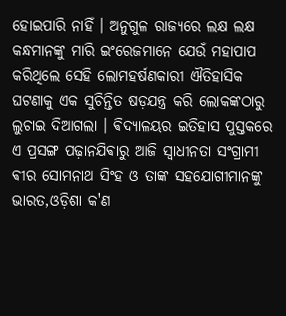ହୋଇପାରି ନାହିଁ । ଅନୁଗୁଳ ରାଜ୍ୟରେ ଲକ୍ଷ ଲକ୍ଷ କନ୍ଧମାନଙ୍କୁ ମାରି ଇଂରେଜମାନେ ଯେଉଁ ମହାପାପ କରିଥିଲେ ସେହି ଲୋମହର୍ଷଣକାରୀ ଐତିହାସିକ ଘଟଣାକୁ ଏକ ସୁଚିନ୍ତିତ ଷଡ଼ଯନ୍ତ୍ର କରି ଲୋକଙ୍କଠାରୁ ଲୁଚାଇ ଦିଆଗଲା । ଵିଦ୍ୟାଳୟର ଇତିହାସ ପୁସ୍ତକରେ ଏ ପ୍ରସଙ୍ଗ ପଢ଼ାନଯିଵାରୁ ଆଜି ସ୍ଵାଧୀନତା ସଂଗ୍ରାମୀ ଵୀର ସୋମନାଥ ସିଂହ ଓ ତାଙ୍କ ସହଯୋଗୀମାନଙ୍କୁ ଭାରତ,ଓଡ଼ିଶା କ'ଣ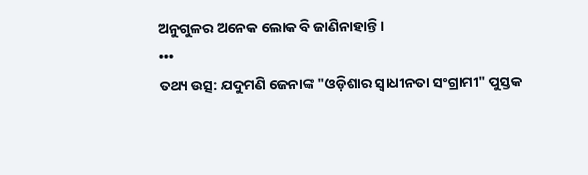ଅନୁଗୁଳର ଅନେକ ଲୋକ ବି ଜାଣିନାହାନ୍ତି ।
•••
ତଥ୍ୟ ଉତ୍ସ: ଯଦୁମଣି ଜେନାଙ୍କ "ଓଡ଼ିଶାର ସ୍ଵାଧୀନତା ସଂଗ୍ରାମୀ" ପୁସ୍ତକ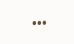•••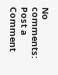No comments:
Post a Comment